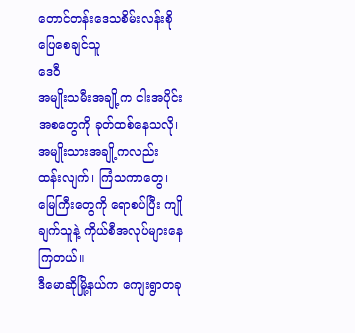တောင်တန်းဒေသစိမ်းလန်းစိုပြေစေချင်သူ
ဒေဝီ
အမျိုးသမီးအချို့က ငါးအပိုင်းအစတွေကို ခုတ်ထစ်နေသလို၊ အမျိုးသားအချို့ကလည်း ထန်းလျက်၊ ကြံသကာတွေ၊ မြေကြီးတွေကို ရောစပ်ပြီး ကျိုချက်သူနဲ့ ကိုယ်စီအလုပ်များနေကြတယ်။
ဒီမောဆိုမြို့နယ်က ကျေးရွာတခု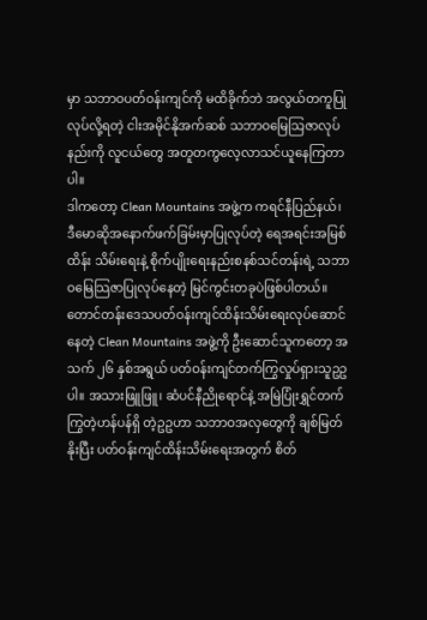မှာ သဘာဝပတ်ဝန်းကျင်ကို မထိခိုက်ဘဲ အလွယ်တကူပြုလုပ်လို့ရတဲ့ ငါးအမိုင်နိုအက်ဆစ် သဘာဝမြေသြဇာလုပ်နည်းကို လူငယ်တွေ အတူတကွလေ့လာသင်ယူနေကြတာပါ။
ဒါကတော့ Clean Mountains အဖွဲ့က ကရင်နီပြည်နယ်၊ ဒီမောဆိုအနောက်ဖက်ခြမ်းမှာပြုလုပ်တဲ့ ရေအရင်းအမြစ် ထိန်း သိမ်းရေးနဲ့ စိုက်ပျိုးရေးနည်းစနစ်သင်တန်းရဲ့ သဘာဝမြေသြဇာပြုလုပ်နေတဲ့ မြင်ကွင်းတခုပဲဖြစ်ပါတယ်။
တောင်တန်းဒေသပတ်ဝန်းကျင်ထိန်းသိမ်းရေးလုပ်ဆောင်နေတဲ့ Clean Mountains အဖွဲ့ကို ဦးဆောင်သူကတော့ အသက် ၂၆ နှစ်အရွယ် ပတ်ဝန်းကျင်တက်ကြွလှုပ်ရှားသူဥဥပါ။ အသားဖြူဖြူ၊ ဆံပင်နီညိုရောင်နဲ့ အမြဲပြုံးရွှင်တက်ကြွတဲ့ဟန်ပန်ရှိ တဲ့ဥဥဟာ သဘာဝအလှတွေကို ချစ်မြတ်နိုးပြီး ပတ်ဝန်းကျင်ထိန်းသိမ်းရေးအတွက် စိတ်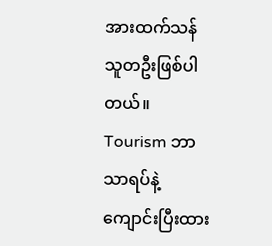အားထက်သန်သူတဦးဖြစ်ပါတယ်။
Tourism ဘာသာရပ်နဲ့ကျောင်းပြီးထား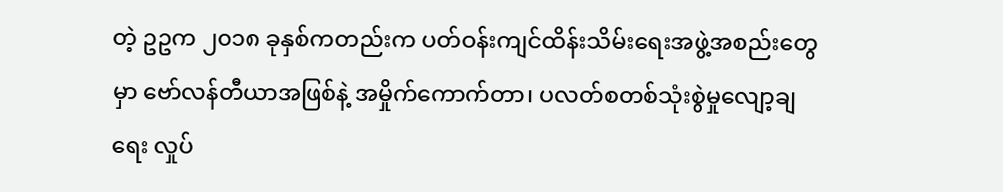တဲ့ ဥဥက ၂၀၁၈ ခုနှစ်ကတည်းက ပတ်ဝန်းကျင်ထိန်းသိမ်းရေးအဖွဲ့အစည်းတွေမှာ ဗော်လန်တီယာအဖြစ်နဲ့ အမှိုက်ကောက်တာ၊ ပလတ်စတစ်သုံးစွဲမှုလျော့ချရေး လှုပ်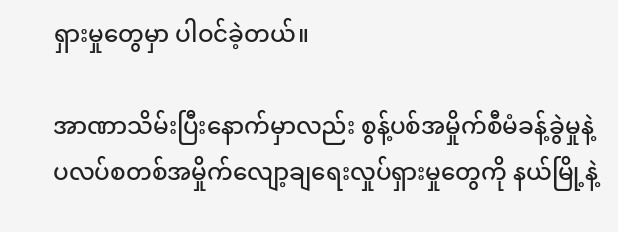ရှားမှုတွေမှာ ပါဝင်ခဲ့တယ်။

အာဏာသိမ်းပြီးနောက်မှာလည်း စွန့်ပစ်အမှိုက်စီမံခန့်ခွဲမှုနဲ့ ပလပ်စတစ်အမှိုက်လျော့ချရေးလှုပ်ရှားမှုတွေကို နယ်မြို့နဲ့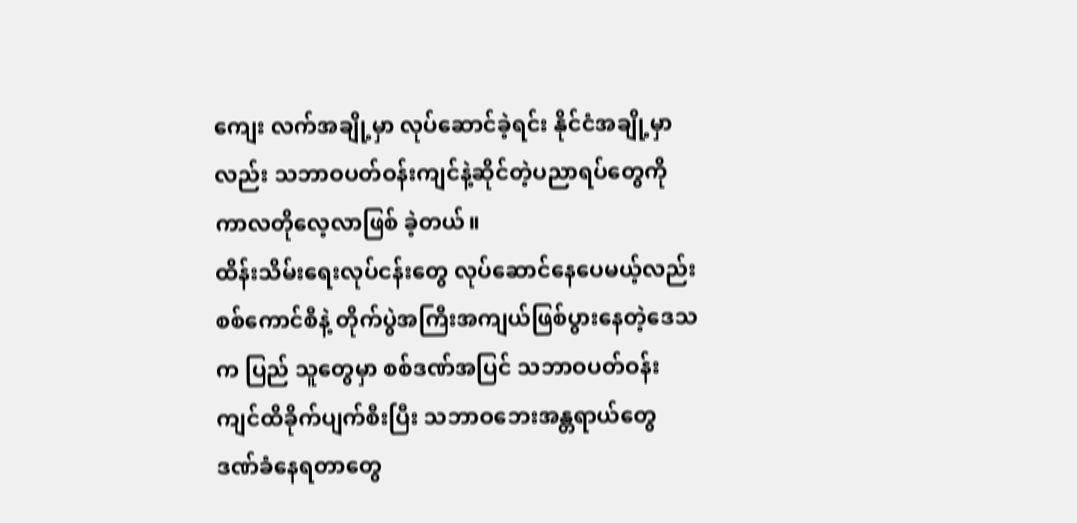ကျေး လက်အချို့မှာ လုပ်ဆောင်ခဲ့ရင်း နိုင်ငံအချို့မှာလည်း သဘာဝပတ်ဝန်းကျင်နဲ့ဆိုင်တဲ့ပညာရပ်တွေကို ကာလတိုလေ့လာဖြစ် ခဲ့တယ်။
ထိန်းသိမ်းရေးလုပ်ငန်းတွေ လုပ်ဆောင်နေပေမယ့်လည်း စစ်ကောင်စီနဲ့ တိုက်ပွဲအကြီးအကျယ်ဖြစ်ပွားနေတဲ့ဒေသက ပြည် သူတွေမှာ စစ်ဒဏ်အပြင် သဘာဝပတ်ဝန်းကျင်ထိခိုက်ပျက်စီးပြီး သဘာဝဘေးအန္တရာယ်တွေ ဒဏ်ခံနေရတာတွေ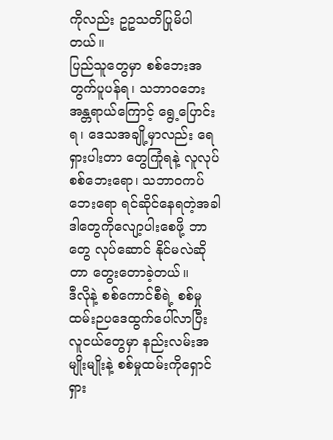ကိုလည်း ဥဥသတိပြုမိပါတယ်။
ပြည်သူတွေမှာ စစ်ဘေးအတွက်ပူပန်ရ၊ သဘာဝဘေးအန္တရာယ်ကြောင့် ရွေ့ပြောင်းရ၊ ဒေသအချို့မှာလည်း ရေရှားပါးတာ တွေကြုံရနဲ့ လူလုပ်စစ်ဘေးရော၊ သဘာဝကပ်ဘေးရော ရင်ဆိုင်နေရတဲ့အခါ ဒါတွေကိုလျော့ပါးစေဖို့ ဘာတွေ လုပ်ဆောင် နိုင်မလဲဆိုတာ တွေးတောခဲ့တယ်။
ဒီလိုနဲ့ စစ်ကောင်စီရဲ့ စစ်မှုထမ်းဉပဒေထွက်ပေါ်လာပြီး လူငယ်တွေမှာ နည်းလမ်းအမျိုးမျိုးနဲ့ စစ်မှုထမ်းကိုရှောင်ရှား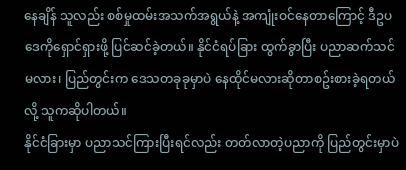နေချိန် သူလည်း စစ်မှုထမ်းအသက်အရွယ်နဲ့ အကျုံးဝင်နေတာကြောင့် ဒီဥပဒေကိုရှောင်ရှားဖို့ ပြင်ဆင်ခဲ့တယ်။ နိုင်ငံရပ်ခြား ထွက်ခွာပြီး ပညာဆက်သင်မလား၊ ပြည်တွင်းက ဒေသတခုခုမှာပဲ နေထိုင်မလားဆိုတာစဥ်းစားခဲ့ရတယ်လို့ သူကဆိုပါတယ်။
နိုင်ငံခြားမှာ ပညာသင်ကြားပြီးရင်လည်း တတ်လာတဲ့ပညာကို ပြည်တွင်းမှာပဲ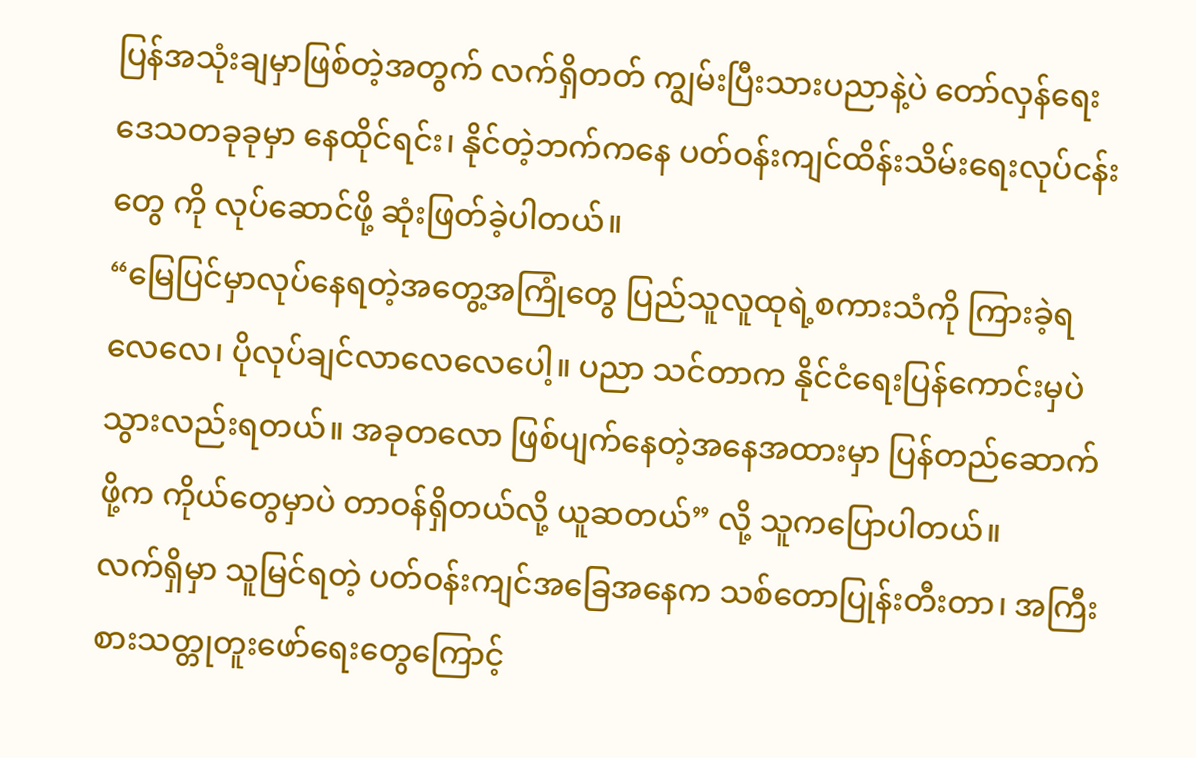ပြန်အသုံးချမှာဖြစ်တဲ့အတွက် လက်ရှိတတ် ကျွမ်းပြီးသားပညာနဲ့ပဲ တော်လှန်ရေးဒေသတခုခုမှာ နေထိုင်ရင်း၊ နိုင်တဲ့ဘက်ကနေ ပတ်ဝန်းကျင်ထိန်းသိမ်းရေးလုပ်ငန်းတွေ ကို လုပ်ဆောင်ဖို့ ဆုံးဖြတ်ခဲ့ပါတယ်။
“မြေပြင်မှာလုပ်နေရတဲ့အတွေ့အကြုံတွေ ပြည်သူလူထုရဲ့စကားသံကို ကြားခဲ့ရလေလေ၊ ပိုလုပ်ချင်လာလေလေပေါ့။ ပညာ သင်တာက နိုင်ငံရေးပြန်ကောင်းမှပဲ သွားလည်းရတယ်။ အခုတလော ဖြစ်ပျက်နေတဲ့အနေအထားမှာ ပြန်တည်ဆောက်ဖို့က ကိုယ်တွေမှာပဲ တာဝန်ရှိတယ်လို့ ယူဆတယ်” လို့ သူကပြောပါတယ်။
လက်ရှိမှာ သူမြင်ရတဲ့ ပတ်ဝန်းကျင်အခြေအနေက သစ်တောပြုန်းတီးတာ၊ အကြီးစားသတ္တုတူးဖော်ရေးတွေကြောင့်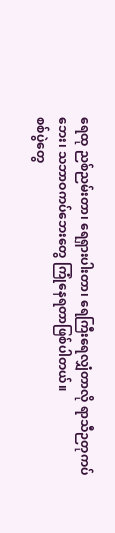ရေထု ညစ်ညမ်းတာ၊ ရေရှားပါးတာ၊ ရေကြီးရေလျှံတာလို ရာသီဉတုကပ်ဘေး၊ သဘာဝကပ်ဘေးတွေ ကြုံနေရတာဖြစ်ပါတယ်။
စစ်ပွဲတွေ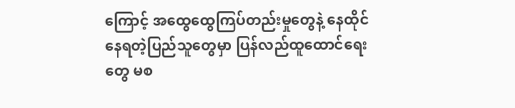ကြောင့် အထွေထွေကြပ်တည်းမှုတွေနဲ့ နေထိုင်နေရတဲ့ပြည်သူတွေမှာ ပြန်လည်ထူထောင်ရေးတွေ မစ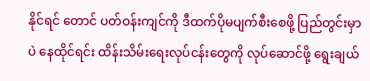နိုင်ရင် တောင် ပတ်ဝန်းကျင်ကို ဒီထက်ပိုမပျက်စီးစေဖို့ ပြည်တွင်းမှာပဲ နေထိုင်ရင်း ထိန်းသိမ်းရေးလုပ်ငန်းတွေကို လုပ်ဆောင်ဖို့ ရွေးချယ်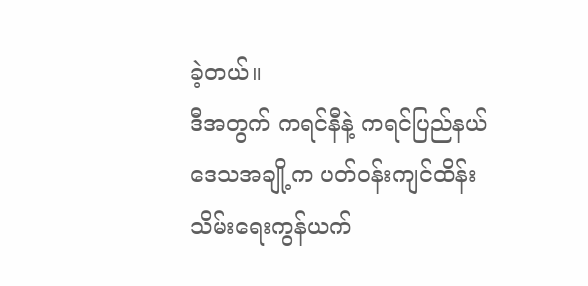ခဲ့တယ်။
ဒီအတွက် ကရင်နီနဲ့ ကရင်ပြည်နယ် ဒေသအချို့က ပတ်ဝန်းကျင်ထိန်းသိမ်းရေးကွန်ယက်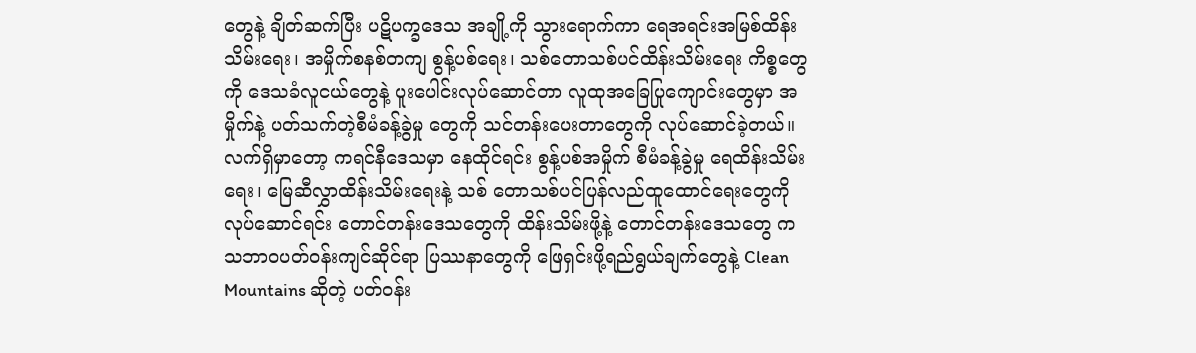တွေနဲ့ ချိတ်ဆက်ပြီး ပဋိပက္ခဒေသ အချို့ကို သွားရောက်ကာ ရေအရင်းအမြစ်ထိန်းသိမ်းရေး၊ အမှိုက်စနစ်တကျ စွန့်ပစ်ရေး၊ သစ်တောသစ်ပင်ထိန်းသိမ်းရေး ကိစ္စတွေကို ဒေသခံလူငယ်တွေနဲ့ ပူးပေါင်းလုပ်ဆောင်တာ လူထုအခြေပြုကျောင်းတွေမှာ အမှိုက်နဲ့ ပတ်သက်တဲ့စီမံခန့်ခွဲမှု တွေကို သင်တန်းပေးတာတွေကို လုပ်ဆောင်ခဲ့တယ်။
လက်ရှိမှာတော့ ကရင်နီဒေသမှာ နေထိုင်ရင်း စွန့်ပစ်အမှိုက် စီမံခန့်ခွဲမှု ရေထိန်းသိမ်းရေး၊ မြေဆီလွှာထိန်းသိမ်းရေးနဲ့ သစ် တောသစ်ပင်ပြန်လည်ထူထောင်ရေးတွေကို လုပ်ဆောင်ရင်း တောင်တန်းဒေသတွေကို ထိန်းသိမ်းဖို့နဲ့ တောင်တန်းဒေသတွေ က သဘာဝပတ်ဝန်းကျင်ဆိုင်ရာ ပြဿနာတွေကို ဖြေရှင်းဖို့ရည်ရွယ်ချက်တွေနဲ့ Clean Mountains ဆိုတဲ့ ပတ်ဝန်း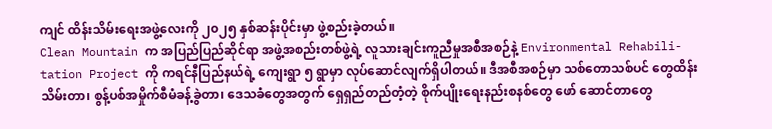ကျင် ထိန်းသိမ်းရေးအဖွဲ့လေးကို ၂၀၂၅ နှစ်ဆန်းပိုင်းမှာ ဖွဲ့စည်းခဲ့တယ်။
Clean Mountain က အပြည်ပြည်ဆိုင်ရာ အဖွဲ့အစည်းတစ်ဖွဲ့ရဲ့ လူသားချင်းကူညီမှုအစီအစဉ်နဲ့ Environmental Rehabili-tation Project ကို ကရင်နီပြည်နယ်ရဲ့ ကျေးရွာ ၅ ရွာမှာ လုပ်ဆောင်လျက်ရှိပါတယ်။ ဒီအစီအစဉ်မှာ သစ်တောသစ်ပင် တွေထိန်းသိမ်းတာ၊ စွန့်ပစ်အမှိုက်စီမံခန့်ခွဲတာ၊ ဒေသခံတွေအတွက် ရှေရှည်တည်တံ့တဲ့ စိုက်ပျိုးရေးနည်းစနစ်တွေ ဖော် ဆောင်တာတွေ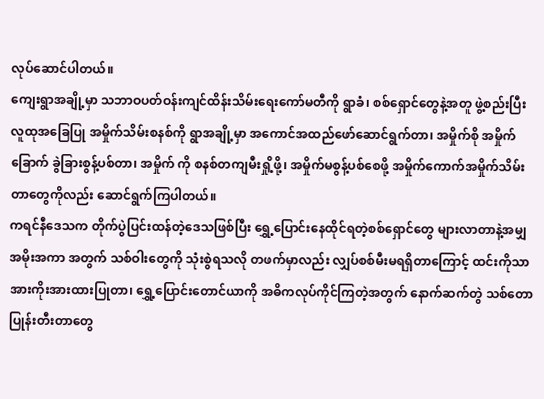လုပ်ဆောင်ပါတယ်။
ကျေးရွာအချို့မှာ သဘာဝပတ်ဝန်းကျင်ထိန်းသိမ်းရေးကော်မတီကို ရွာခံ၊ စစ်ရှောင်တွေနဲ့အတူ ဖွဲ့စည်းပြီး လူထုအခြေပြု အမှိုက်သိမ်းစနစ်ကို ရွာအချို့မှာ အကောင်အထည်ဖော်ဆောင်ရွက်တာ၊ အမှိုက်စို အမှိုက်ခြောက် ခွဲခြားစွန့်ပစ်တာ၊ အမှိုက် ကို စနစ်တကျမီးရှို့ဖို့၊ အမှိုက်မစွန့်ပစ်စေဖို့ အမှိုက်ကောက်အမှိုက်သိမ်းတာတွေကိုလည်း ဆောင်ရွက်ကြပါတယ်။
ကရင်နီဒေသက တိုက်ပွဲပြင်းထန်တဲ့ဒေသဖြစ်ပြီး ရွှေ့ပြောင်းနေထိုင်ရတဲ့စစ်ရှောင်တွေ များလာတာနဲ့အမျှ အမိုးအကာ အတွက် သစ်ဝါးတွေကို သုံးစွဲရသလို တဖက်မှာလည်း လျှပ်စစ်မီးမရရှိတာကြောင့် ထင်းကိုသာ အားကိုးအားထားပြုတာ၊ ရွှေ့ပြောင်းတောင်ယာကို အဓိကလုပ်ကိုင်ကြတဲ့အတွက် နောက်ဆက်တွဲ သစ်တောပြုန်းတီးတာတွေ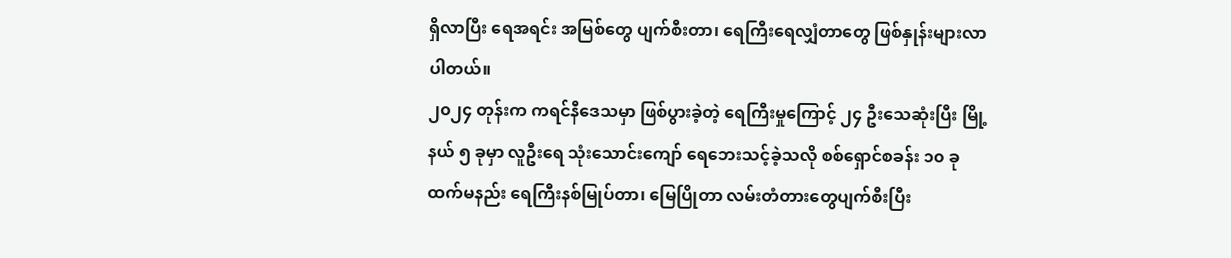ရှိလာပြီး ရေအရင်း အမြစ်တွေ ပျက်စီးတာ၊ ရေကြီးရေလျှံတာတွေ ဖြစ်နှုန်းများလာပါတယ်။
၂၀၂၄ တုန်းက ကရင်နီဒေသမှာ ဖြစ်ပွားခဲ့တဲ့ ရေကြီးမှုကြောင့် ၂၄ ဦးသေဆုံးပြီး မြို့နယ် ၅ ခုမှာ လူဦးရေ သုံးသောင်းကျော် ရေဘေးသင့်ခဲ့သလို စစ်ရှောင်စခန်း ၁၀ ခုထက်မနည်း ရေကြီးနစ်မြုပ်တာ၊ မြေပြိုတာ လမ်းတံတားတွေပျက်စီးပြီး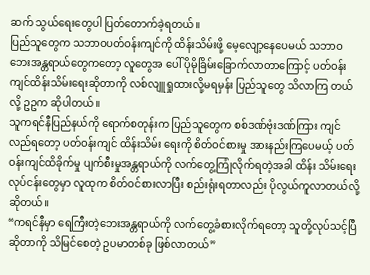ဆက် သွယ်ရေးတွေပါ ပြတ်တောက်ခဲ့ရတယ်။
ပြည်သူတွေက သဘာဝပတ်ဝန်းကျင်ကို ထိန်းသိမ်းဖို့ မေ့လျော့နေပေမယ် သဘာဝဘေးအန္တရာယ်တွေကတော့ လူတွေအ ပေါ် ပိုမိုခြိမ်းခြောက်လာတာကြောင့် ပတ်ဝန်းကျင်ထိန်းသိမ်းရေးဆိုတာကို လစ်လျူရှုထားလို့မရမှန်း ပြည်သူတွေ သိလာကြ တယ်လို့ ဥဥက ဆိုပါတယ်။
သူကရင်နီပြည်နယ်ကို ရောက်စတုန်းက ပြည်သူတွေက စစ်ဒဏ်ဗုံးဒဏ်ကြား ကျင်လည်ရတော့ ပတ်ဝန်းကျင် ထိန်းသိမ်း ရေးကို စိတ်ဝင်စားမှု အားနည်းကြပေမယ့် ပတ်ဝန်းကျင်ထိခိုက်မှု ပျက်စီးမှုအန္တရာယ်ကို လက်တွေ့ကြုံလိုက်ရတဲ့အခါ ထိန်း သိမ်းရေးလုပ်ငန်းတွေမှာ လူထုက စိတ်ဝင်စားလာပြီး စည်းရုံးရတာလည်း ပိုလွယ်ကူလာတယ်လို့ဆိုတယ်။
“ကရင်နီမှာ ရေကြီးတဲ့ဘေးအန္တရာယ်ကို လက်တွေ့ခံစားလိုက်ရတော့ သူတို့လုပ်သင့်ပြီဆိုတာကို သိမြင်စေတဲ့ ဥပမာတစ်ခု ဖြစ်လာတယ်”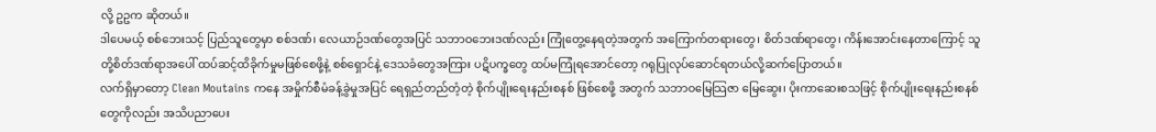လို့ ဥဥက ဆိုတယ်။
ဒါပေမယ့် စစ်ဘေးသင့် ပြည်သူတွေမှာ စစ်ဒဏ်၊ လေယာဉ်ဒဏ်တွေအပြင် သဘာဝဘေးဒဏ်လည်း ကြုံတွေ့နေရတဲ့အတွက် အကြောက်တရားတွေ၊ စိတ်ဒဏ်ရာတွေ၊ ကိန်းအောင်းနေတာကြောင့် သူတို့စိတ်ဒဏ်ရာအပေါ် ထပ်ဆင့်ထိခိုက်မှုမဖြစ်စေဖို့နဲ့ စစ်ရှောင်နဲ့ ဒေသခံတွေအကြား ပဋိပက္ခတွေ ထပ်မကြုံရအောင်တော့ ဂရုပြုလုပ်ဆောင်ရတယ်လို့ဆက်ပြောတယ်။
လက်ရှိမှာတော့ Clean Moutains ကနေ အမှိုက်စီမံခန့်ခွဲမှုအပြင် ရေရှည်တည်တံ့တဲ့ စိုက်ပျိုးရေးနည်းစနစ် ဖြစ်စေဖို့ အတွက် သဘာဝမြေသြဇာ မြေဆွေး၊ ပိုးကာဆေးစသဖြင့် စိုက်ပျိုးရေးနည်းစနစ်တွေကိုလည်း အသိပညာပေး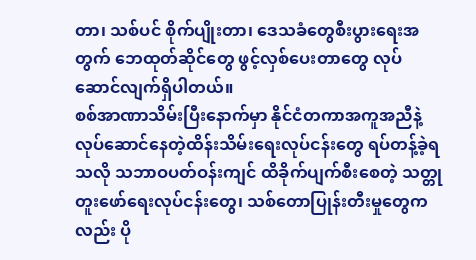တာ၊ သစ်ပင် စိုက်ပျိုးတာ၊ ဒေသခံတွေစီးပွားရေးအတွက် ဘေထုတ်ဆိုင်တွေ ဖွင့်လှစ်ပေးတာတွေ လုပ်ဆောင်လျက်ရှိပါတယ်။
စစ်အာဏာသိမ်းပြီးနောက်မှာ နိုင်ငံတကာအကူအညီနဲ့ လုပ်ဆောင်နေတဲ့ထိန်းသိမ်းရေးလုပ်ငန်းတွေ ရပ်တန့်ခဲ့ရသလို သဘာဝပတ်ဝန်းကျင် ထိခိုက်ပျက်စီးစေတဲ့ သတ္တုတူးဖော်ရေးလုပ်ငန်းတွေ၊ သစ်တောပြုန်းတီးမှုတွေကလည်း ပို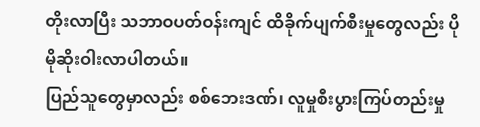တိုးလာပြီး သဘာဝပတ်ဝန်းကျင် ထိခိုက်ပျက်စီးမှုတွေလည်း ပိုမိုဆိုးဝါးလာပါတယ်။
ပြည်သူတွေမှာလည်း စစ်ဘေးဒဏ်၊ လူမှုစီးပွားကြပ်တည်းမှု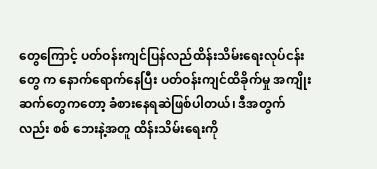တွေကြောင့် ပတ်ဝန်းကျင်ပြန်လည်ထိန်းသိမ်းရေးလုပ်ငန်းတွေ က နောက်ရောက်နေပြီး ပတ်ဝန်းကျင်ထိခိုက်မှု အကျိုးဆက်တွေကတော့ ခံစားနေရဆဲဖြစ်ပါတယ်၊ ဒီအတွက်လည်း စစ် ဘေးနဲ့အတူ ထိန်းသိမ်းရေးကို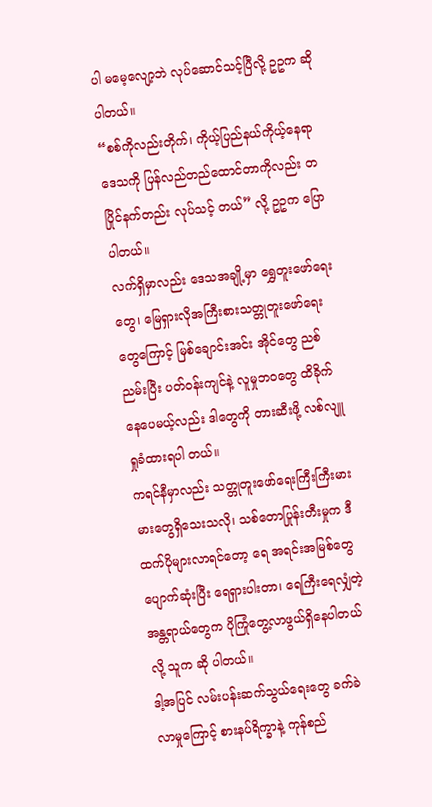ပါ မမေ့လျော့ဘဲ လုပ်ဆောင်သင့်ပြီလို့ ဥဥက ဆိုပါတယ်။
“စစ်ကိုလည်းတိုက်၊ ကိုယ့်ပြည်နယ်ကိုယ့်နေရာဒေသကို ပြန်လည်တည်ထောင်တာကိုလည်း တပြိုင်နက်တည်း လုပ်သင့် တယ်” လို့ ဥဥက ပြောပါတယ်။
လက်ရှိမှာလည်း ဒေသအချို့မှာ ရွှေတူးဖော်ရေးတွေ၊ မြေရှားလိုအကြီးစားသတ္တုတူးဖော်ရေးတွေကြောင့် မြစ်ချောင်းအင်း အိုင်တွေ ညစ်ညမ်းပြီး ပတ်ဝန်းကျင်နဲ့ လူမှုဘဝတွေ ထိခိုက်နေပေမယ့်လည်း ဒါတွေကို တားဆီးဖို့ လစ်လျူရှုခံထားရပါ တယ်။
ကရင်နီမှာလည်း သတ္တုတူးဖော်ရေးကြီးကြီးမားမားတွေရှိသေးသလို၊ သစ်တောပြုန်းတီးမှုက ဒီထက်ပိုများလာရင်တော့ ရေ အရင်းအမြစ်တွေ ပျောက်ဆုံးပြီး ရေရှားပါးတာ၊ ရေကြီးရေလျှံတဲ့အန္တရာယ်တွေက ပိုကြုံတွေ့လာဖွယ်ရှိနေပါတယ်လို့ သူက ဆို ပါတယ်။
ဒါ့အပြင် လမ်းပန်းဆက်သွယ်ရေးတွေ ခက်ခဲလာမှုကြောင့် စားနပ်ရိက္ခာနဲ့ ကုန်စည်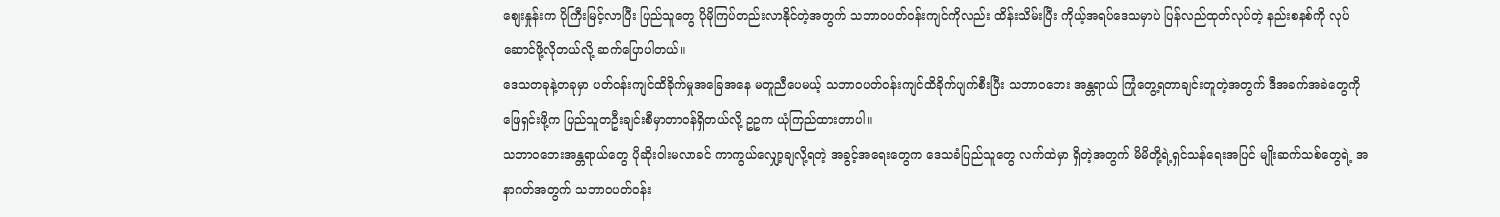စျေးနှုန်းက ပိုကြီးမြင့်လာပြီး ပြည်သူတွေ ပိုမိုကြပ်တည်းလာနိုင်တဲ့အတွက် သဘာဝပတ်ဝန်းကျင်ကိုလည်း ထိန်းသိမ်းပြီး ကိုယ့်အရပ်ဒေသမှာပဲ ပြန်လည်ထုတ်လုပ်တဲ့ နည်းစနစ်ကို လုပ်ဆောင်ဖို့လိုတယ်လို့ ဆက်ပြောပါတယ်။
ဒေသတခုနဲ့တခုမှာ ပတ်ဝန်းကျင်ထိခိုက်မှုအခြေအနေ မတူညီပေမယ့် သဘာဝပတ်ဝန်းကျင်ထိခိုက်ပျက်စီးပြီး သဘာဝဘေး အန္တရာယ် ကြုံတွေ့ရတာချင်းတူတဲ့အတွက် ဒီအခက်အခဲတွေကို ဖြေရှင်းဖို့က ပြည်သူတဦးချင်းစီမှာတာဝန်ရှိတယ်လို့ ဥဥက ယုံကြည်ထားတာပါ။
သဘာဝဘေးအန္တရာယ်တွေ ပိုဆိုးဝါးမလာခင် ကာကွယ်လျှော့ချလို့ရတဲ့ အခွင့်အရေးတွေက ဒေသခံပြည်သူတွေ လက်ထဲမှာ ရှိတဲ့အတွက် မိမိတို့ရဲ့ရှင်သန်ရေးအပြင် မျိုးဆက်သစ်တွေရဲ့ အနာဂတ်အတွက် သဘာဝပတ်ဝန်း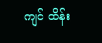ကျင် ထိန်း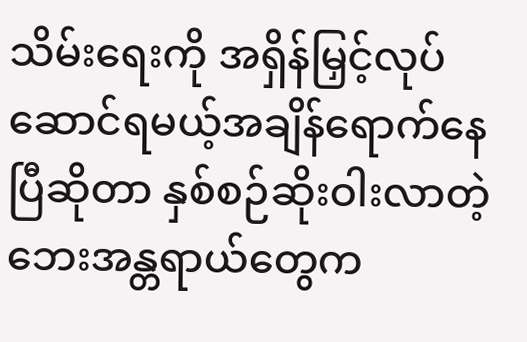သိမ်းရေးကို အရှိန်မြှင့်လုပ်ဆောင်ရမယ့်အချိန်ရောက်နေပြီဆိုတာ နှစ်စဉ်ဆိုးဝါးလာတဲ့ဘေးအန္တရာယ်တွေက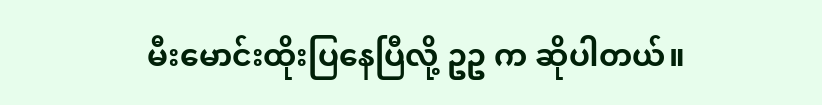မီးမောင်းထိုးပြနေပြီလို့ ဥဥ က ဆိုပါတယ်။